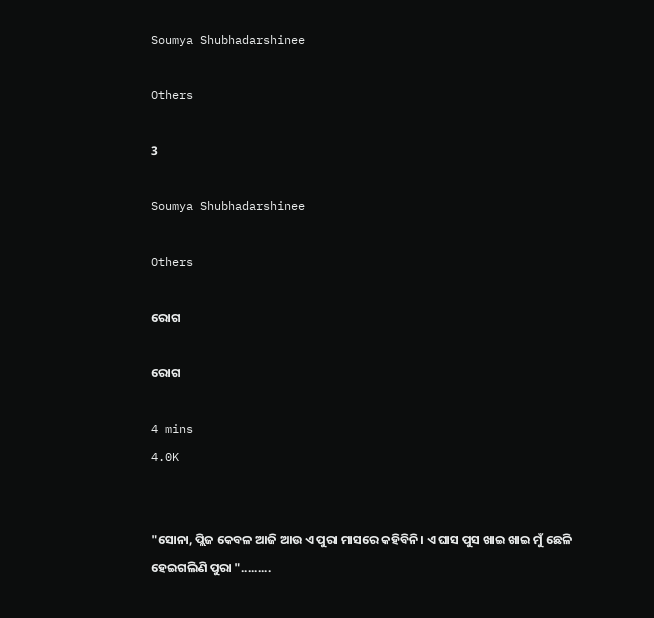Soumya Shubhadarshinee

Others

3

Soumya Shubhadarshinee

Others

ରୋଗ

ରୋଗ

4 mins
4.0K


"ସୋନା, ପ୍ଲିଜ କେବଳ ଆଜି ଆଉ ଏ ପୁରା ମାସରେ କହିବିନି। ଏ ଘାସ ପୁସ ଖାଇ ଖାଇ ମୁଁ ଛେଳି ହେଇଗଲିଣି ପୁରା ".........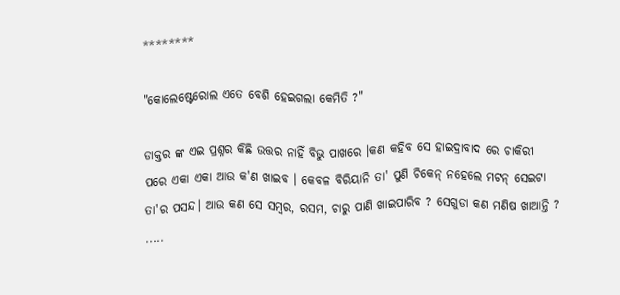********

"କୋଲେଷ୍ଟେରୋଲ ଏତେ ବେଶି ହେଇଗଲା କେମିତି ?"

ଡାକ୍ତର ଙ୍କ ଏଇ ପ୍ରଶ୍ନର କିଛି ଉତ୍ତର ନାହିଁ ବିଭୁ ପାଖରେ ।କଣ କହିବ ସେ ହାଇଦ୍ରାବାଦ ରେ ଚାକିରୀ ପରେ ଏକା ଏକା ଆଉ କ'ଣ ଖାଇବ । କେବଳ ବିରିୟାନି ତା' ପୁଣି ଚିକେନ୍ ନହେଲେ ମଟନ୍ ସେଇଟା ତା'ର ପସନ୍ଦ। ଆଉ କଣ ସେ ସମ୍ବର, ରସମ, ଚାରୁ ପାଣି ଖାଇପାରିବ ? ସେଗୁଡା କଣ ମଣିଷ ଖାଆନ୍ତି ? .....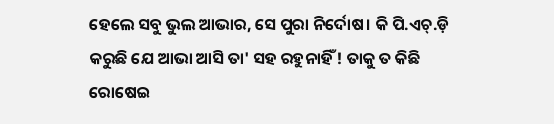ହେଲେ ସବୁ ଭୁଲ ଆଭାର, ସେ ପୁରା ନିର୍ଦୋଷ। କି ପି.ଏଚ୍.ଡ଼ି କରୁଛି ଯେ ଆଭା ଆସି ତା' ସହ ରହୁନାହିଁ ! ତାକୁ ତ କିଛି ରୋଷେଇ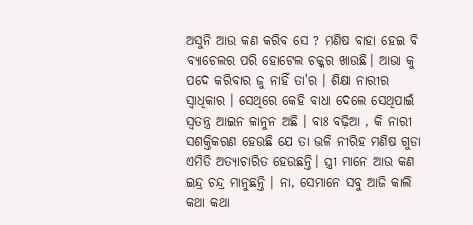ଅସୁନି ଆଉ କଣ କରିବ ସେ ? ମଣିଷ ବାହା ହେଇ ବି ବ୍ୟାଚେଲର ପରି ହୋଟେଲ ଚକ୍କର ଖାଉଛି। ଆଭା କୁ ପଦେ କରିବାର ଜୁ ନାହିଁ ତା'ର । ଶିକ୍ଷା ନାରୀର ସ୍ୱାଧିକାର । ସେଥିରେ କେହି ବାଧା ଦେଲେ ସେଥିପାଇଁ ସ୍ଵତନ୍ତ୍ର ଆଇନ କାନୁନ ଅଛି । ବାଃ ବଢ଼ିଆ , କି ନାରୀ ସଶକ୍ତିକରଣ ହେଉଛି ଯେ ତା ଭଳି ନୀରିହ ମଣିଷ ଗୁଡା ଏମିତି ଅତ୍ୟାଚାରିତ ହେଉଛନ୍ତି। ସ୍ତ୍ରୀ ମାନେ ଆଉ କଣ ଇନ୍ଦ୍ର ଚନ୍ଦ୍ର ମାନୁଛନ୍ତି । ନା, ସେମାନେ ସବୁ ଆଜି କାଲି କଥା କଥା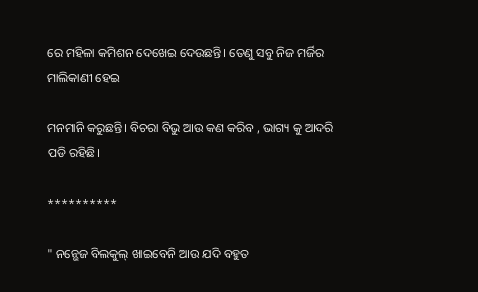ରେ ମହିଳା କମିଶନ ଦେଖେଇ ଦେଉଛନ୍ତି। ତେଣୁ ସବୁ ନିଜ ମର୍ଜିର ମାଲିକାଣୀ ହେଇ

ମନମାନି କରୁଛନ୍ତି। ବିଚରା ବିଭୁ ଆଉ କଣ କରିବ , ଭାଗ୍ୟ କୁ ଆଦରି ପଡି ରହିଛି।

**********

" ନନ୍ଭେଜ ବିଲକୁଲ୍ ଖାଇବେନି ଆଉ ଯଦି ବହୁତ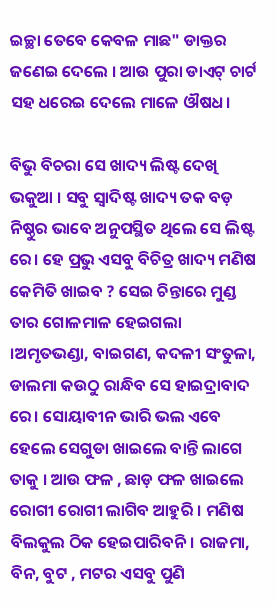ଇଚ୍ଛା ତେବେ କେବଳ ମାଛ" ଡାକ୍ତର ଜଣେଇ ଦେଲେ । ଆଉ ପୁରା ଡାଏଟ୍ ଚାର୍ଟ ସହ ଧରେଇ ଦେଲେ ମାଳେ ଔଷଧ।

ବିଭୁ ବିଚରା ସେ ଖାଦ୍ୟ ଲିଷ୍ଟ ଦେଖି ଭକୁଆ । ସବୁ ସ୍ୱାଦିଷ୍ଟ ଖାଦ୍ୟ ତକ ବଡ଼ ନିଷ୍ଠୁର ଭାବେ ଅନୁପସ୍ଥିତ ଥିଲେ ସେ ଲିଷ୍ଟ ରେ। ହେ ପ୍ରଭୁ ଏସବୁ ବିଚିତ୍ର ଖାଦ୍ୟ ମଣିଷ କେମିତି ଖାଇବ ? ସେଇ ଚିନ୍ତାରେ ମୁଣ୍ଡ ତାର ଗୋଳମାଳ ହେଇଗଲା ।ଅମୃତଭଣ୍ଡା, ବାଇଗଣ, କଦଳୀ ସଂତୁଳା, ଡାଲମା କଉଠୁ ରାନ୍ଧିବ ସେ ହାଇଦ୍ରାବାଦ ରେ। ସୋୟାବୀନ ଭାରି ଭଲ ଏବେ ହେଲେ ସେଗୁଡା ଖାଇଲେ ବାନ୍ତି ଲାଗେ ତାକୁ । ଆଉ ଫଳ , ଛାଡ଼ ଫଳ ଖାଇଲେ ରୋଗୀ ରୋଗୀ ଲାଗିବ ଆହୁରି । ମଣିଷ ବିଲକୁଲ ଠିକ ହେଇପାରିବନି। ରାଜମା, ବିନ, ବୁଟ , ମଟର ଏସବୁ ପୁଣି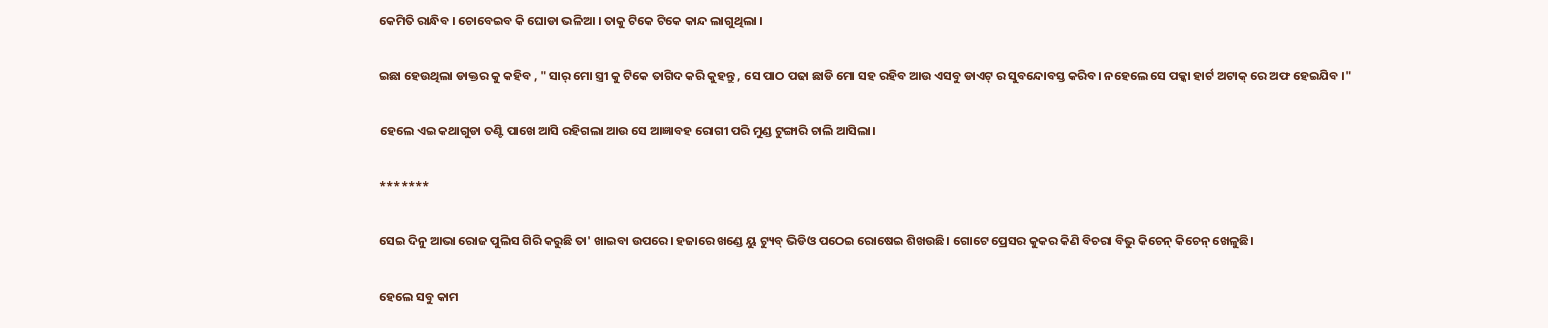କେମିତି ରାନ୍ଧିବ । ଚୋବେଇବ କି ଘୋଡା ଭଳିଆ । ତାକୁ ଟିକେ ଟିକେ କାନ୍ଦ ଲାଗୁଥିଲା ।

ଇଛା ହେଉଥିଲା ଡାକ୍ତର କୁ କହିବ , " ସାର୍ ମୋ ସ୍ତ୍ରୀ କୁ ଟିକେ ତାଗିଦ କରି କୁହନ୍ତୁ , ସେ ପାଠ ପଢା ଛାଡି ମୋ ସହ ରହିବ ଆଉ ଏସବୁ ଡାଏଟ୍ ର ସୁବନ୍ଦୋବସ୍ତ କରିବ। ନହେଲେ ସେ ପକ୍କା ହାର୍ଟ ଅଟାକ୍ ରେ ଅଫ ହେଇଯିବ ।"

ହେଲେ ଏଇ କଥାଗୁଡା ତଣ୍ଟି ପାଖେ ଆସି ରହିଗଲା ଆଉ ସେ ଆଜ୍ଞାବହ ରୋଗୀ ପରି ମୁଣ୍ଡ ଟୁଙ୍ଗାରି ଚାଲି ଆସିଲା।

*******

ସେଇ ଦିନୁ ଆଭା ରୋଜ ପୁଲିସ ଗିରି କରୁଛି ତା' ଖାଇବା ଉପରେ। ହଜାରେ ଖଣ୍ଡେ ୟୁ ଟ୍ୟୁବ୍ ଭିଡିଓ ପଠେଇ ରୋଷେଇ ଶିଖଉଛି। ଗୋଟେ ପ୍ରେସର କୁକର କିଣି ବିଚରା ବିଭୁ କିଚେନ୍ କିଚେନ୍ ଖେଳୁଛି।

ହେଲେ ସବୁ କାମ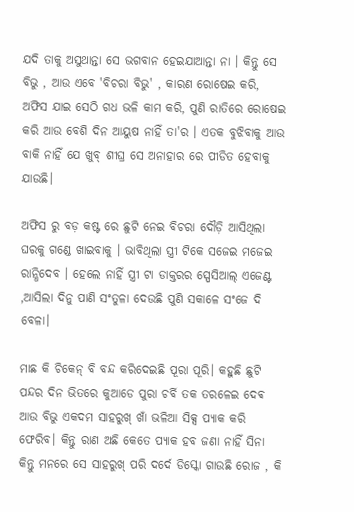ଯଦି ତାକୁ ଅସୁଥାନ୍ତା ସେ ଭଗବାନ ହେଇଯାଆନ୍ତା ନା । କିନ୍ତୁ ସେ ବିଭୁ , ଆଉ ଏବେ 'ବିଚରା ବିଭୁ' , କାରଣ ରୋଷେଇ କରି, ଅଫିସ ଯାଇ ସେଠି ଗଧ ଭଳି କାମ କରି, ପୁଣି ରାତିରେ ରୋଷେଇ କରି ଆଉ ବେଶି ଦିନ ଆୟୁଷ ନାହିଁ ତା'ର । ଏତକ ବୁଝିବାକୁ ଆଉ ବାକି ନାହିଁ ଯେ ଖୁବ୍ ଶୀଘ୍ର ସେ ଅନାହାର ରେ ପୀଡିତ ହେବାକୁ ଯାଉଛି।

ଅଫିସ ରୁ ବଡ଼ କଷ୍ଟ ରେ ଛୁଟି ନେଇ ବିଚରା ଦୌଡ଼ି ଆସିଥିଲା ଘରକୁ ଗଣ୍ଡେ ଖାଇବାକୁ । ଭାବିଥିଲା ସ୍ତ୍ରୀ ଟିକେ ସଜେଇ ମଜେଇ ରାନ୍ଧିଦେବ । ହେଲେ ନାହିଁ ସ୍ତ୍ରୀ ଟା ଡାକ୍ତରର ସ୍ପେସିଆଲ୍ ଏଜେଣ୍ଟ ,ଆସିଲା ଦିନୁ ପାଣି ସଂତୁଳା ଦେଉଛି ପୁଣି ସକାଳେ ସଂଜେ ଦି ବେଳା।

ମାଛ କି ଚିକେନ୍ ବି ବନ୍ଦ କରିଦେଇଛି ପୂରା ପୂରି। କହୁଛି ଛୁଟି ପନ୍ଦର ଦିନ ଭିତରେ କୁଆଡେ ପୁରା ଚର୍ବି ତକ ତରଳେଇ ଦେଵ ଆଉ ବିଭୁ ଏକଦମ ସାହରୁଖ୍ ଖାଁ ଭଳିଆ ସିକ୍ସ ପ୍ୟାକ କରି ଫେରିବ। କିନ୍ତୁ ରାଣ ଅଛି କେତେ ପ୍ୟାକ ହବ ଜଣା ନାହିଁ ସିନା କିନ୍ତୁ ମନରେ ସେ ସାହରୁଖ୍ ପରି ଦର୍ଦେ ଡିସ୍କୋ ଗାଉଛି ରୋଜ , କି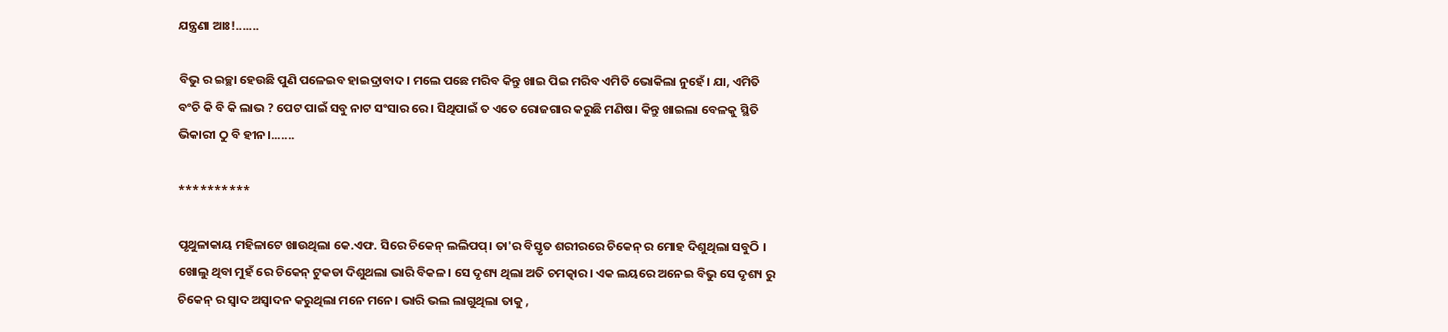ଯନ୍ତ୍ରଣା ଆଃ!.......

ବିଭୁ ର ଇଚ୍ଛା ହେଉଛି ପୁଣି ପଳେଇବ ହାଇଦ୍ରାବାଦ। ମଲେ ପଛେ ମରିବ କିନ୍ତୁ ଖାଇ ପିଇ ମରିବ ଏମିତି ଭୋକିଲା ନୁହେଁ। ଯା, ଏମିତି ବଂଚି କି ବି କି ଲାଭ ? ପେଟ ପାଇଁ ସବୁ ନାଟ ସଂସାର ରେ। ସିଥିପାଇଁ ତ ଏତେ ରୋଜଗାର କରୁଛି ମଣିଷ। କିନ୍ତୁ ଖାଇଲା ବେଳକୁ ସ୍ଥିତି ଭିକାରୀ ଠୁ ବି ହୀନ।.......

**********

ପୃଥୁଳାକାୟ ମହିଳାଟେ ଖାଉଥିଲା କେ.ଏଫ. ସିରେ ଚିକେନ୍ ଲଲିପପ୍। ତା'ର ବିସ୍ତୃତ ଶରୀରରେ ଚିକେନ୍ ର ମୋହ ଦିଶୁଥିଲା ସବୁଠି । ଖୋଲୁ ଥିବା ମୁହଁ ରେ ଚିକେନ୍ ଟୁକଡା ଦିଶୁଥଲା ଭାରି ବିକଳ। ସେ ଦୃଶ୍ୟ ଥିଲା ଅତି ଚମତ୍କାର। ଏକ ଲୟରେ ଅନେଇ ବିଭୁ ସେ ଦୃଶ୍ୟ ରୁ ଚିକେନ୍ ର ସ୍ୱାଦ ଅସ୍ଵାଦନ କରୁଥିଲା ମନେ ମନେ। ଭାରି ଭଲ ଲାଗୁଥିଲା ତାକୁ ,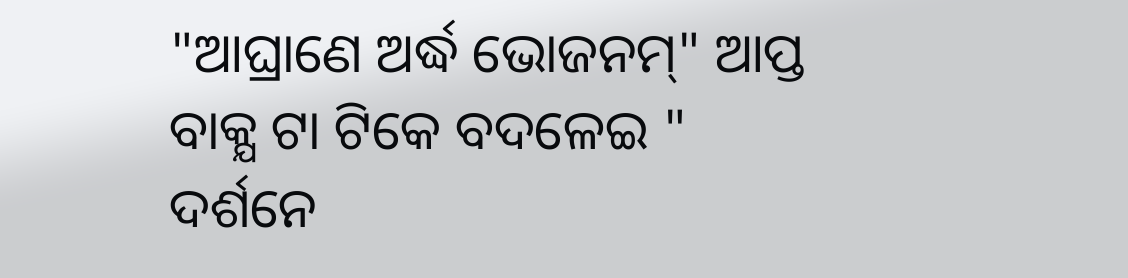"ଆଘ୍ରାଣେ ଅର୍ଦ୍ଧ ଭୋଜନମ୍" ଆପ୍ତ ବାକ୍ଯ ଟା ଟିକେ ବଦଳେଇ " ଦର୍ଶନେ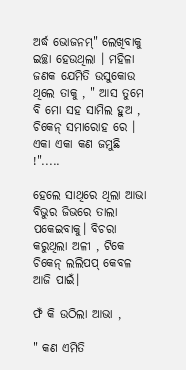ଅର୍ଦ୍ଧ ଭୋଜନମ୍" ଲେଖିବାକୁ ଇଚ୍ଛା ହେଉଥିଲା । ମହିଳା ଜଣକ ଯେମିତି ଉସୁକୋଉ ଥିଲେ ତାକୁ , " ଆସ ତୁମେ ବି ମୋ ସହ ସାମିଲ ହୁଅ , ଚିକେନ୍ ସମାରୋହ ରେ । ଏକା ଏକା କଣ ଜମୁଛି !".....

ହେଲେ ସାଥିରେ ଥିଲା ଆଭା ବିଭୁର ଜିଭରେ ତାଲା ପକେଇବାକୁ। ବିଚରା କରୁଥିଲା ଅଳୀ , ଟିକେ ଚିକେନ୍ ଲଲିପପ୍ କେବଳ ଆଜି ପାଇଁ।

ଫଁ କି ଉଠିଲା ଆଭା ,

" କଣ ଏମିତି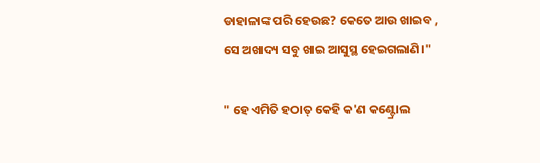ଡାହାଳାଙ୍କ ପରି ହେଉଛ? କେତେ ଆଉ ଖାଇବ , ସେ ଅଖାଦ୍ୟ ସବୁ ଖାଇ ଆସୁସ୍ଥ ହେଇଗଲାଣି।"

" ହେ ଏମିତି ହଠାତ୍ କେହି କ'ଣ କଣ୍ଟ୍ରୋଲ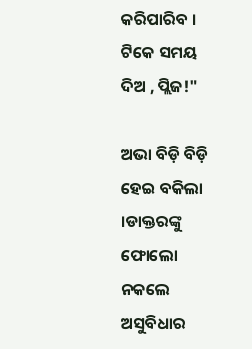କରିପାରିବ । ଟିକେ ସମୟ ଦିଅ , ପ୍ଲିଜ!"

ଅଭା ବିଡ଼ି ବିଡ଼ି ହେଇ ବକିଲା ।ଡାକ୍ତରଙ୍କୁ ଫୋଲୋ ନକଲେ ଅସୁବିଧାର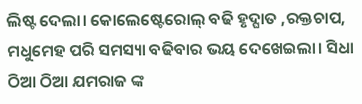ଲିଷ୍ଟ ଦେଲା। କୋଲେଷ୍ଟେରୋଲ୍ ବଢି ହୃଦ୍ଘାତ ,ରକ୍ତଚାପ, ମଧୁମେହ ପରି ସମସ୍ୟା ବଢିବାର ଭୟ ଦେଖେଇଲା। ସିଧା ଠିଆ ଠିଆ ଯମରାଜ ଙ୍କ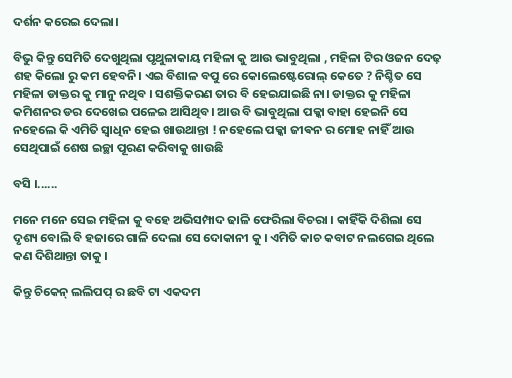ଦର୍ଶନ କରେଇ ଦେଲା।

ବିଭୁ କିନ୍ତୁ ସେମିତି ଦେଖୁଥିଲା ପୃଥୁଳାକାୟ ମହିଳା କୁ ଆଉ ଭାବୁଥିଲା , ମହିଳା ଟିର ଓଜନ ଦେଢ଼ ଶହ କିଲୋ ରୁ କମ ହେବନି। ଏଇ ବିଶାଳ ବପୁ ରେ କୋଲେଷ୍ଟେରୋଲ୍ କେତେ ? ନିଶ୍ଚିତ ସେ ମହିଳା ଡାକ୍ତର କୁ ମାନୁ ନଥିବ । ସଶକ୍ତିକରଣ ତାର ବି ହେଇଯାଇଛି ନା। ଡାକ୍ତର କୁ ମହିଳା କମିଶନର ଡର ଦେଖେଇ ପଳେଇ ଆସିଥିବ। ଆଉ ବି ଭାବୁଥିଲା ପକ୍କା ବାହା ହେଇନି ସେ ନହେଲେ କି ଏମିତି ସ୍ଵାଧିନ ହେଇ ଖାଉଥାନ୍ତା ! ନହେଲେ ପକ୍କା ଜୀଵନ ର ମୋହ ନାହିଁ ଆଉ ସେଥିପାଇଁ ଶେଷ ଇଚ୍ଛା ପୂରଣ କରିବାକୁ ଖାଉଛି

ବସି ।......

ମନେ ମନେ ସେଇ ମହିଳା କୁ ବହେ ଅଭିସମ୍ପାଦ ଢାଳି ଫେରିଲା ବିଚରା । କାହିଁକି ଦିଶିଲା ସେ ଦୃଶ୍ୟ ବୋଲି ବି ହଜାରେ ଗାଳି ଦେଲା ସେ ଦୋକାନୀ କୁ । ଏମିତି କାଚ କବାଟ ନଲଗେଇ ଥିଲେ କଣ ଦିଶିଥାନ୍ତା ତାକୁ ।

କିନ୍ତୁ ଚିକେନ୍ ଲଲିପପ୍ ର ଛବି ଟା ଏକଦମ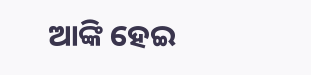ଆଙ୍କି ହେଇ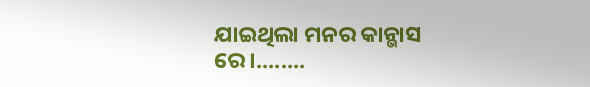ଯାଇଥିଲା ମନର କାନ୍ଭାସ ରେ।........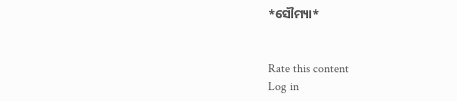*ସୌମ୍ୟା*


Rate this content
Log in